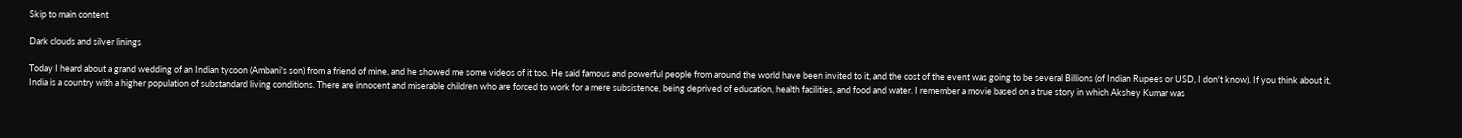Skip to main content

Dark clouds and silver linings

Today I heard about a grand wedding of an Indian tycoon (Ambani's son) from a friend of mine, and he showed me some videos of it too. He said famous and powerful people from around the world have been invited to it, and the cost of the event was going to be several Billions (of Indian Rupees or USD, I don't know). If you think about it, India is a country with a higher population of substandard living conditions. There are innocent and miserable children who are forced to work for a mere subsistence, being deprived of education, health facilities, and food and water. I remember a movie based on a true story in which Akshey Kumar was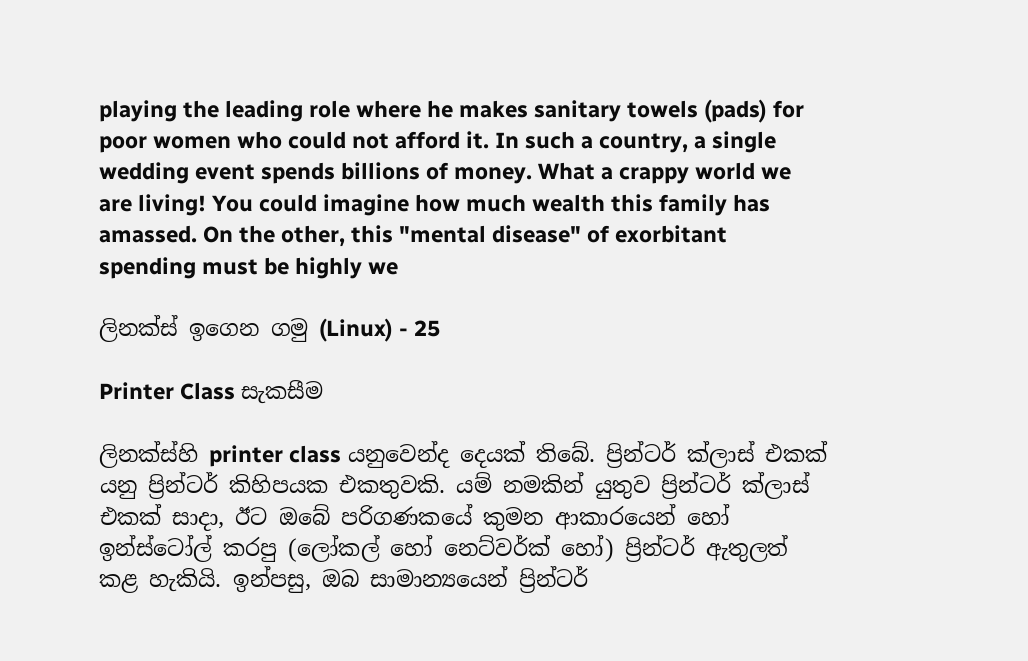playing the leading role where he makes sanitary towels (pads) for poor women who could not afford it. In such a country, a single wedding event spends billions of money. What a crappy world we are living! You could imagine how much wealth this family has amassed. On the other, this "mental disease" of exorbitant spending must be highly we

ලිනක්ස් ඉගෙන ගමු (Linux) - 25

Printer Class සැකසීම

ලිනක්ස්හි printer class යනුවෙන්ද දෙයක් තිබේ. ප්‍රින්ටර් ක්ලාස් එකක් යනු ප්‍රින්ටර් කිහිපයක එකතුවකි. යම් නමකින් යුතුව ප්‍රින්ටර් ක්ලාස් එකක් සාදා, ඊට ඔබේ පරිගණකයේ කුමන ආකාරයෙන් හෝ ඉන්ස්ටෝල් කරපු (ලෝකල් හෝ නෙට්වර්ක් හෝ) ප්‍රින්ටර් ඇතුලත් කළ හැකියි. ඉන්පසු, ඔබ සාමාන්‍යයෙන් ප්‍රින්ටර්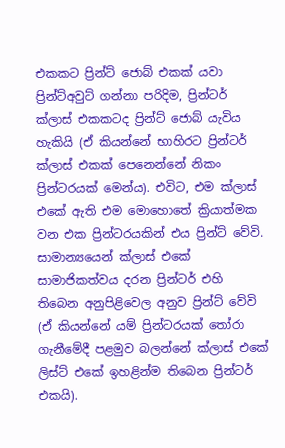එකකට ප්‍රින්ට් ජොබ් එකක් යවා ප්‍රින්ට්අවුට් ගන්නා පරිදිම, ප්‍රින්ටර් ක්ලාස් එකකටද ප්‍රින්ට් ජොබ් යැවිය හැකියි (ඒ කියන්නේ භාහිරට ප්‍රින්ටර් ක්ලාස් එකක් පෙනෙන්නේ නිකං ප්‍රින්ටරයක් මෙන්ය). එවිට, එම ක්ලාස් එකේ ඇති එම මොහොතේ ක්‍රියාත්මක වන එක ප්‍රින්ටරයකින් එය ප්‍රින්ට් වේවි. සාමාන්‍යයෙන් ක්ලාස් එකේ සාමාජිකත්වය දරන ප්‍රින්ටර් එහි තිබෙන අනුපිළිවෙල අනුව ප්‍රින්ට් වේවි (ඒ කියන්නේ යම් ප්‍රින්ටරයක් තෝරා ගැනීමේදී පළමුව බලන්නේ ක්ලාස් එකේ ලිස්ට් එකේ ඉහළින්ම තිබෙන ප්‍රින්ටර් එකයි).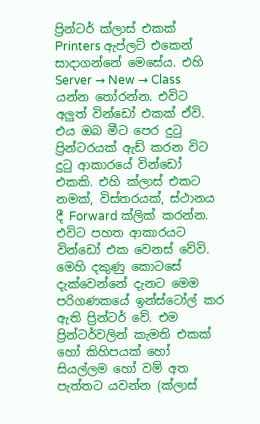ප්‍රින්ටර් ක්ලාස් එකක් Printers ඇප්ලට් එකෙන් සාදාගන්නේ මෙසේය. එහි Server → New → Class යන්න තෝරන්න. එවිට අලුත් වින්ඩෝ එකක් ඒවි. එය ඔබ මීට පෙර දුටු ප්‍රින්ටරයක් ඇඩ් කරන විට දුටු ආකාරයේ වින්ඩෝ එකකි. එහි ක්ලාස් එකට නමක්, විස්තරයක්, ස්ථානය දී Forward ක්ලික් කරන්න. එවිට පහත ආකාරයට වින්ඩෝ එක වෙනස් වේවි. මෙහි දකුණු කොටසේ දැක්වෙන්නේ දැනට මෙම පරිගණකයේ ඉන්ස්ටෝල් කර ඇති ප්‍රින්ටර් වේ. එම ප්‍රින්ටර්වලින් කැමති එකක් හෝ කිහිපයක් හෝ සියල්ලම හෝ වම් අත පැත්තට යවන්න (ක්ලාස්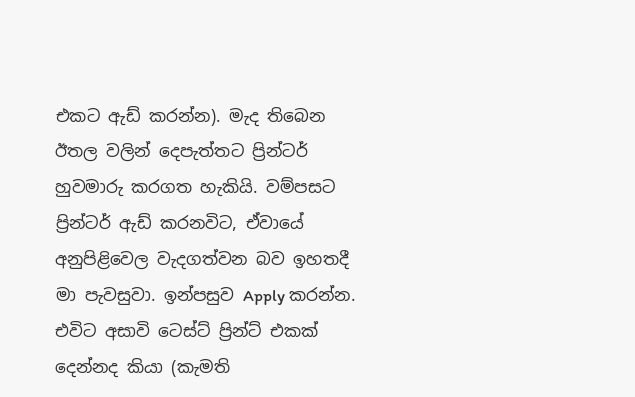එකට ඇඩ් කරන්න). මැද තිබෙන ඊතල වලින් දෙපැත්තට ප්‍රින්ටර් හුවමාරු කරගත හැකියි. වම්පසට ප්‍රින්ටර් ඇඩ් කරනවිට, ඒවායේ අනුපිළිවෙල වැදගත්වන බව ඉහතදී මා පැවසුවා. ඉන්පසුව Apply කරන්න. එවිට අසාවි ටෙස්ට් ප්‍රින්ට් එකක් දෙන්නද කියා (කැමති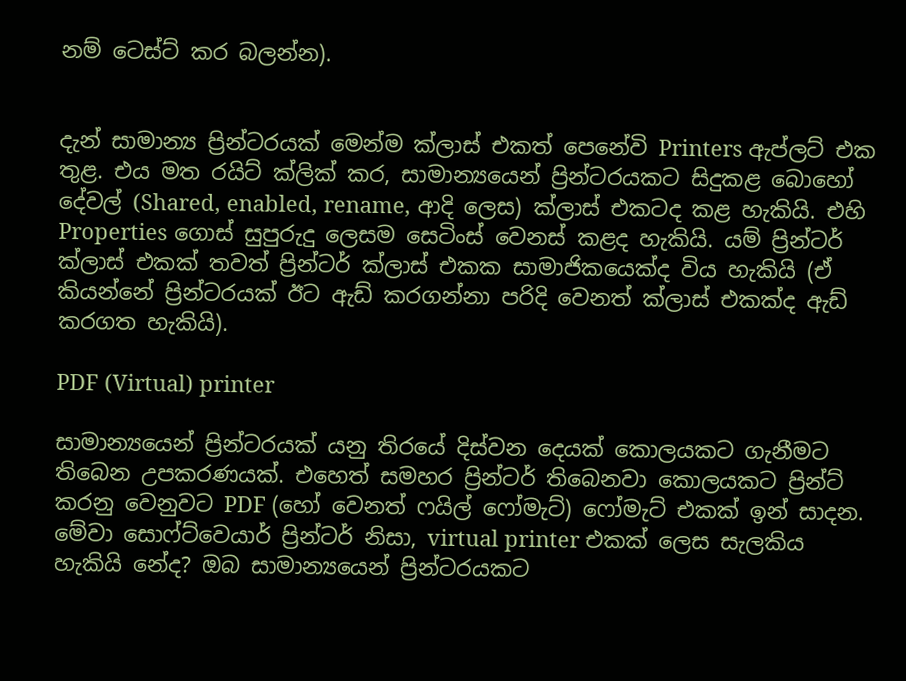නම් ටෙස්ට් කර බලන්න).


දැන් සාමාන්‍ය ප්‍රින්ටරයක් මෙන්ම ක්ලාස් එකත් පෙනේවි Printers ඇප්ලට් එක තුළ. එය මත රයිට් ක්ලික් කර, සාමාන්‍යයෙන් ප්‍රින්ටරයකට සිදුකළ බොහෝ දේවල් (Shared, enabled, rename, ආදි ලෙස) ක්ලාස් එකටද කළ හැකියි. එහි Properties ගොස් සුපුරුදු ලෙසම සෙටිංස් වෙනස් කළද හැකියි. යම් ප්‍රින්ටර් ක්ලාස් එකක් තවත් ප්‍රින්ටර් ක්ලාස් එකක සාමාජිකයෙක්ද විය හැකියි (ඒ කියන්නේ ප්‍රින්ටරයක් ඊට ඇඩ් කරගන්නා පරිදි වෙනත් ක්ලාස් එකක්ද ඇඩ් කරගත හැකියි).

PDF (Virtual) printer

සාමාන්‍යයෙන් ප්‍රින්ටරයක් යනු තිරයේ දිස්වන දෙයක් කොලයකට ගැනීමට තිබෙන උපකරණයක්. එහෙත් සමහර ප්‍රින්ටර් තිබෙනවා කොලයකට ප්‍රින්ට් කරනු වෙනුවට PDF (හෝ වෙනත් ෆයිල් ෆෝමැට්) ෆෝමැට් එකක් ඉන් සාදන. මේවා සොෆ්ට්වෙයාර් ප්‍රින්ටර් නිසා, virtual printer එකක් ලෙස සැලකිය හැකියි නේද? ඔබ සාමාන්‍යයෙන් ප්‍රින්ටරයකට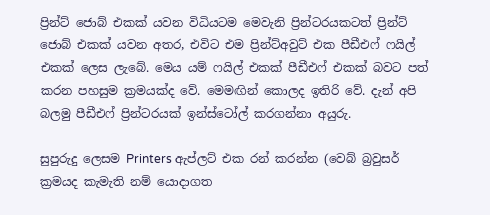ප්‍රින්ට් ජොබ් එකක් යවන විධියටම මෙවැනි ප්‍රින්ටරයකටත් ප්‍රින්ට් ජොබ් එකක් යවන අතර, එවිට එම ප්‍රින්ට්අවුට් එක පීඩීඑෆ් ෆයිල් එකක් ලෙස ලැබේ. මෙය යම් ෆයිල් එකක් පීඩීඑෆ් එකක් බවට පත් කරන පහසුම ක්‍රමයක්ද වේ. මෙමඟින් කොලද ඉතිරි වේ. දැන් අපි බලමු පීඩීඑෆ් ප්‍රින්ටරයක් ඉන්ස්ටෝල් කරගන්නා අයුරු.

සුපුරුදු ලෙසම Printers ඇප්ලට් එක රන් කරන්න (වෙබ් බ්‍රවුසර් ක්‍රමයද කැමැති නම් යොදාගත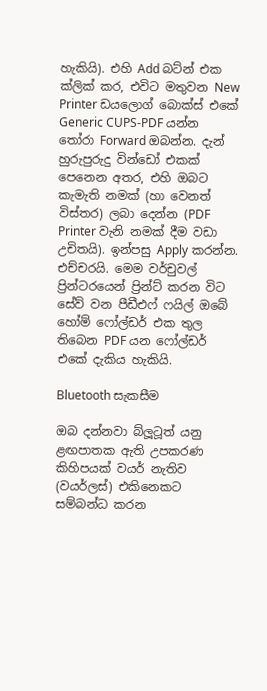හැකියි). එහි Add බට්න් එක ක්ලික් කර, එවිට මතුවන New Printer ඩයලොග් බොක්ස් එකේ Generic CUPS-PDF යන්න තෝරා Forward ඔබන්න. දැන් හුරුපුරුදු වින්ඩෝ එකක් පෙනෙන අතර, එහි ඔබට කැමැති නමක් (හා වෙනත් විස්තර) ලබා දෙන්න (PDF Printer වැනි නමක් දීම වඩා උචිතයි). ඉන්පසු Apply කරන්න. එච්චරයි. මෙම වර්චුවල් ප්‍රින්ටරයෙන් ප්‍රින්ට් කරන විට සේව් වන පීඩීඑෆ් ෆයිල් ඔබේ හෝම් ෆෝල්ඩර් එක තුල තිබෙන PDF යන ෆෝල්ඩර් එකේ දැකිය හැකියි.

Bluetooth සැකසීම

ඔබ දන්නවා බ්ලූටූත් යනු ළඟපාතක ඇති උපකරණ කිහිපයක් වයර් නැතිව (වයර්ලස්) එකිනෙකට සම්බන්ධ කරන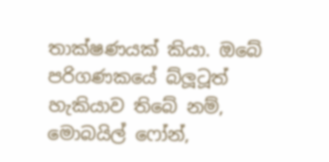තාක්ෂණයක් කියා. ඔබේ පරිගණකයේ බ්ලූටූත් හැකියාව තිබේ නම්, මොබයිල් ෆෝන්,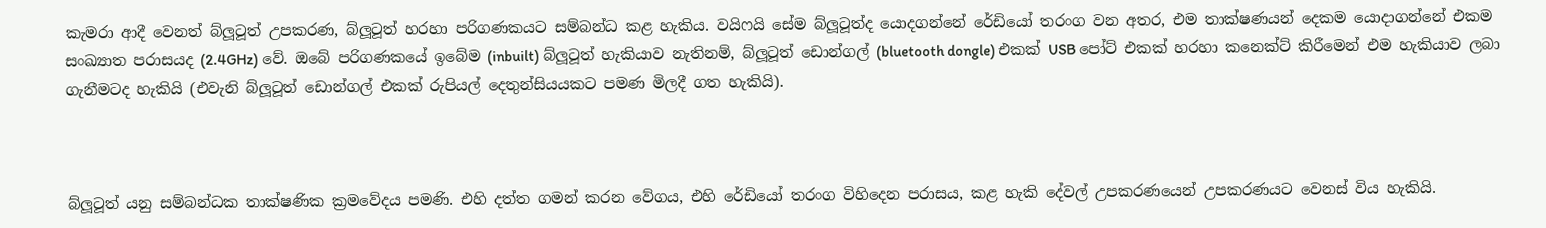කැමරා ආදී වෙනත් බ්ලූටූත් උපකරණ, බ්ලූටූත් හරහා පරිගණකයට සම්බන්ධ කළ හැකිය. වයිෆයි සේම බ්ලූටූත්ද යොදගන්නේ රේඩියෝ තරංග වන අතර, එම තාක්ෂණයන් දෙකම යොදාගන්නේ එකම සංඛ්‍යාත පරාසයද (2.4GHz) වේ. ඔබේ පරිගණකයේ ඉබේම (inbuilt) බ්ලූටූත් හැකියාව නැතිනම්, බ්ලූටූත් ඩොන්ගල් (bluetooth dongle) එකක් USB පෝට් එකක් හරහා කනෙක්ට් කිරීමෙන් එම හැකියාව ලබා ගැනීමටද හැකියි (එවැනි බ්ලූටූත් ඩොන්ගල් එකක් රුපියල් දෙතුන්සියයකට පමණ මිලදී ගත හැකියි).



බ්ලූටූත් යනු සම්බන්ධක තාක්ෂණික ක්‍රමවේදය පමණි. එහි දත්ත ගමන් කරන වේගය, එහි රේඩියෝ තරංග විහිදෙන පරාසය, කළ හැකි දේවල් උපකරණයෙන් උපකරණයට වෙනස් විය හැකියි.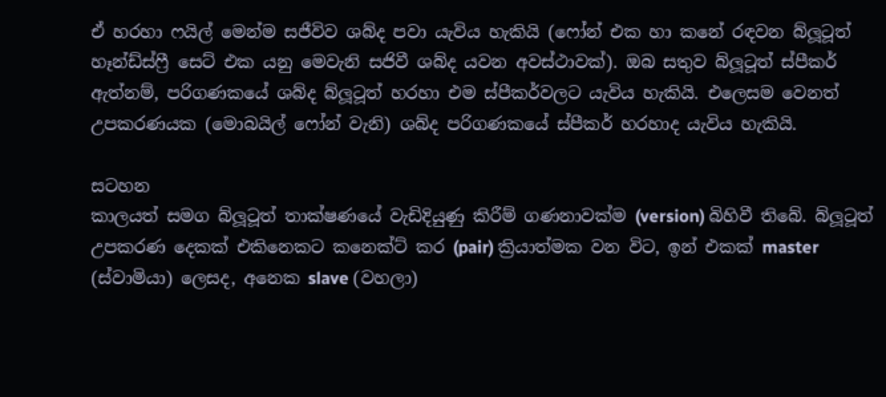ඒ හරහා ෆයිල් මෙන්ම සජීවිව ශබ්ද පවා යැවිය හැකියි (ෆෝන් එක හා කනේ රඳවන බ්ලූටූත් හෑන්ඩ්ස්ෆ්‍රී සෙට් එක යනු මෙවැනි සජිවී ශබ්ද යවන අවස්ථාවක්). ඔබ සතුව බ්ලූටූත් ස්පීකර් ඇත්නම්, පරිගණකයේ ශබ්ද බ්ලූටූත් හරහා එම ස්පීකර්වලට යැවිය හැකියි. එලෙසම වෙනත් උපකරණයක (මොබයිල් ෆෝන් වැනි) ශබ්ද පරිගණකයේ ස්පීකර් හරහාද යැවිය හැකියි.

සටහන
කාලයත් සමග බ්ලූටූත් තාක්ෂණයේ වැඩිදියුණු කිරීම් ගණනාවක්ම (version) බිහිවී තිබේ. බ්ලූටූත් උපකරණ දෙකක් එකිනෙකට කනෙක්ට් කර (pair) ක්‍රියාත්මක වන විට, ඉන් එකක් master (ස්වාමියා) ලෙසද, අනෙක slave (වහලා)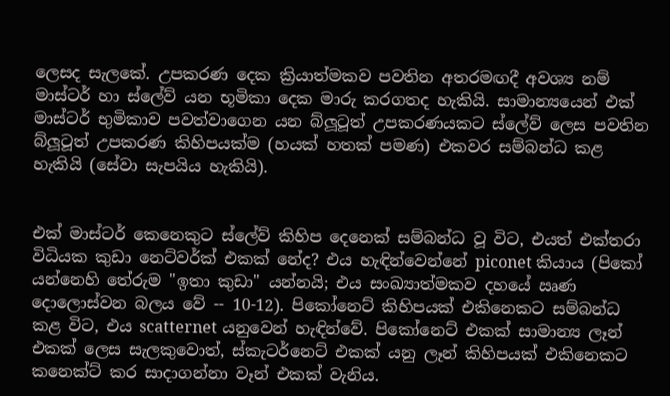ලෙසද සැලකේ. උපකරණ දෙක ක්‍රියාත්මකව පවතින අතරමඟදී අවශ්‍ය නම් මාස්ටර් හා ස්ලේව් යන භූමිකා දෙක මාරු කරගතද හැකියි. සාමාන්‍යයෙන් එක් මාස්ටර් භුමිකාව පවත්වාගෙන යන බ්ලූටූත් උපකරණයකට ස්ලේව් ලෙස පවතින බ්ලූටූත් උපකරණ කිහිපයක්ම (හයක් හතක් පමණ) එකවර සම්බන්ධ කළ හැකියි (සේවා සැපයිය හැකියි).


එක් මාස්ටර් කෙනෙකුට ස්ලේව් කිහිප දෙනෙක් සම්බන්ධ වූ විට, එයත් එක්තරා විධියක කුඩා නෙට්වර්ක් එකක් නේද? එය හැඳින්වෙන්නේ piconet කියාය (පිකෝ යන්නෙහි තේරුම "ඉතා කුඩා" යන්නයි; එය සංඛ්‍යාත්මකව දහයේ ඍණ දොලොස්වන බලය වේ -- 10-12). පිකෝනෙට් කිහිපයක් එකිනෙකට සම්බන්ධ කළ විට, එය scatternet යනුවෙන් හැඳින්වේ. පිකෝනෙට් එකක් සාමාන්‍ය ලෑන් එකක් ලෙස සැලකුවොත්, ස්කැටර්නෙට් එකක් යනු ලෑන් කිහිපයක් එකිනෙකට කනෙක්ට් කර සාදාගන්නා වෑන් එකක් වැනිය.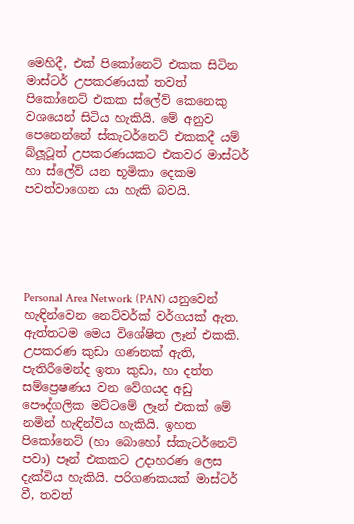මෙහිදී, එක් පිකෝනෙට් එකක සිටින මාස්ටර් උපකරණයක් තවත් පිකෝනෙට් එකක ස්ලේව් කෙනෙකු වශයෙන් සිටිය හැකියි. මේ අනුව පෙනෙන්නේ ස්කැටර්නෙට් එකකදී යම් බ්ලූටූත් උපකරණයකට එකවර මාස්ටර් හා ස්ලේව් යන භූමිකා දෙකම පවත්වාගෙන යා හැකි බවයි.





Personal Area Network (PAN) යනුවෙන් හැඳින්වෙන නෙට්වර්ක් වර්ගයක් ඇත. ඇත්තටම මෙය විශේෂිත ලෑන් එකකි. උපකරණ කුඩා ගණනක් ඇති, පැතිරීමෙන්ද ඉතා කුඩා, හා දත්ත සම්ප්‍රෙෂණය වන වේගයද අඩු පෞද්ගලික මට්ටමේ ලෑන් එකක් මේ නමින් හැඳින්විය හැකියි. ඉහත පිකෝනෙට් (හා බොහෝ ස්කැටර්නෙට් පවා) පෑන් එකකට උදාහරණ ලෙස දැක්විය හැකියි. පරිගණකයක් මාස්ටර් වී, තවත්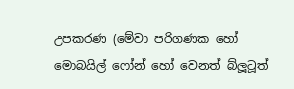උපකරණ (මේවා පරිගණක හෝ මොබයිල් ෆෝන් හෝ වෙනත් බ්ලූටූත්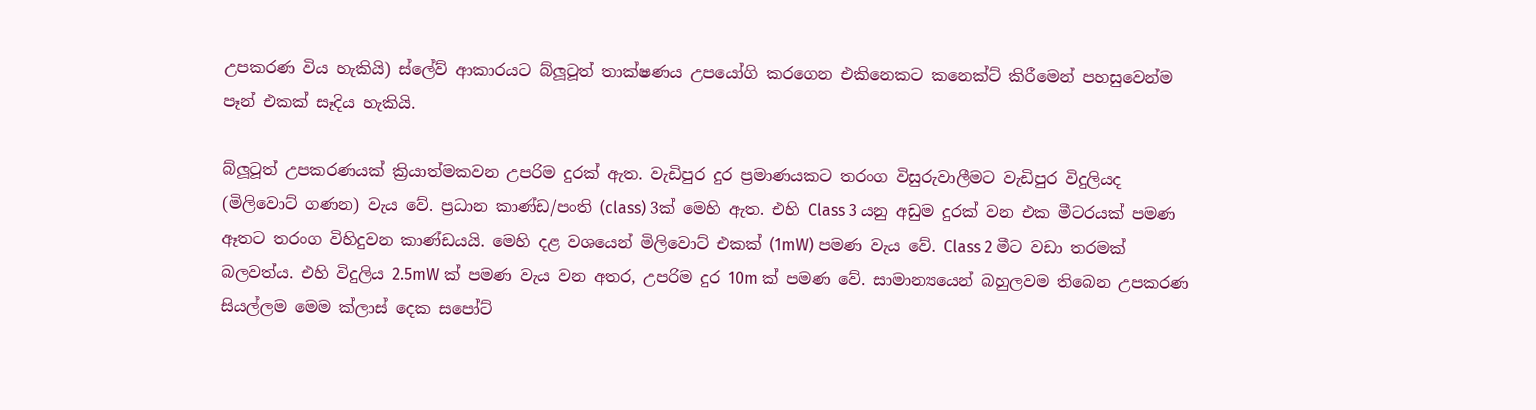උපකරණ විය හැකියි) ස්ලේව් ආකාරයට බ්ලූටූත් තාක්ෂණය උපයෝගි කරගෙන එකිනෙකට කනෙක්ට් කිරීමෙන් පහසුවෙන්ම පෑන් එකක් සෑදිය හැකියි.

බ්ලූටූත් උපකරණයක් ක්‍රියාත්මකවන උපරිම දුරක් ඇත. වැඩිපුර දුර ප්‍රමාණයකට තරංග විසුරුවාලීමට වැඩිපුර විදුලියද (මිලිවොට් ගණන) වැය වේ. ප්‍රධාන කාණ්ඩ/පංති (class) 3ක් මෙහි ඇත. එහි Class 3 යනු අඩුම දුරක් වන එක මීටරයක් පමණ ඈතට තරංග විහිදුවන කාණ්ඩයයි. මෙහි දළ වශයෙන් මිලිවොට් එකක් (1mW) පමණ වැය වේ. Class 2 මීට වඩා තරමක් බලවත්ය. එහි විදුලිය 2.5mW ක් පමණ වැය වන අතර, උපරිම දුර 10m ක් පමණ වේ. සාමාන්‍යයෙන් බහුලවම තිබෙන උපකරණ සියල්ලම මෙම ක්ලාස් දෙක සපෝට්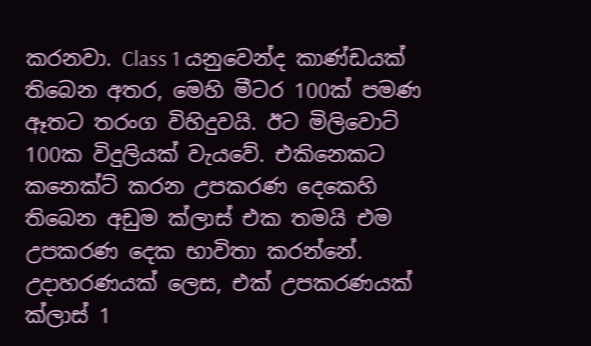කරනවා. Class 1 යනුවෙන්ද කාණ්ඩයක් තිබෙන අතර, මෙහි මීටර 100ක් පමණ ඈතට තරංග විහිදුවයි. ඊට මිලිවොට් 100ක විදුලියක් වැයවේ. එකිනෙකට කනෙක්ට් කරන උපකරණ දෙකෙහි තිබෙන අඩුම ක්ලාස් එක තමයි එම උපකරණ දෙක භාවිතා කරන්නේ. උදාහරණයක් ලෙස, එක් උපකරණයක් ක්ලාස් 1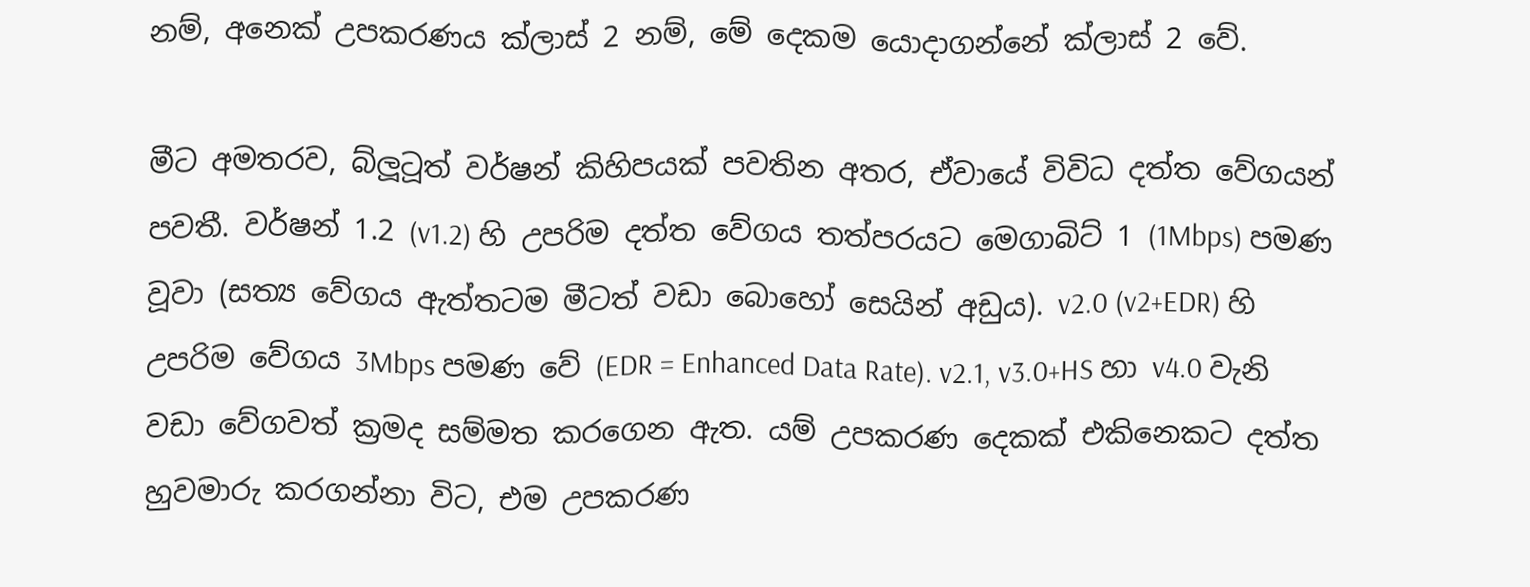නම්, අනෙක් උපකරණය ක්ලාස් 2 නම්, මේ දෙකම යොදාගන්නේ ක්ලාස් 2 වේ.

මීට අමතරව, බ්ලූටූත් වර්ෂන් කිහිපයක් පවතින අතර, ඒවායේ විවිධ දත්ත වේගයන් පවතී. වර්ෂන් 1.2 (v1.2) හි උපරිම දත්ත වේගය තත්පරයට මෙගාබිට් 1 (1Mbps) පමණ වූවා (සත්‍ය වේගය ඇත්තටම මීටත් වඩා බොහෝ සෙයින් අඩුය). v2.0 (v2+EDR) හි උපරිම වේගය 3Mbps පමණ වේ (EDR = Enhanced Data Rate). v2.1, v3.0+HS හා v4.0 වැනි වඩා වේගවත් ක්‍රමද සම්මත කරගෙන ඇත. යම් උපකරණ දෙකක් එකිනෙකට දත්ත හුවමාරු කරගන්නා විට, එම උපකරණ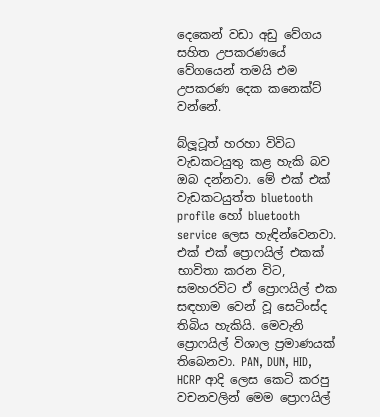දෙකෙන් වඩා අඩු වේගය සහිත උපකරණයේ වේගයෙන් තමයි එම උපකරණ දෙක කනෙක්ට් වන්නේ.

බ්ලූටූත් හරහා විවිධ වැඩකටයුතු කළ හැකි බව ඔබ දන්නවා. මේ එක් එක් වැඩකටයුත්ත bluetooth profile හෝ bluetooth service ලෙස හැඳින්වෙනවා. එක් එක් ප්‍රොෆයිල් එකක් භාවිතා කරන විට, සමහරවිට ඒ ප්‍රොෆයිල් එක සඳහාම වෙන් වූ සෙටිංස්ද තිබිය හැකියි. මෙවැනි ප්‍රොෆයිල් විශාල ප්‍රමාණයක් තිබෙනවා. PAN, DUN, HID, HCRP ආදි ලෙස කෙටි කරපු වචනවලින් මෙම ප්‍රොෆයිල්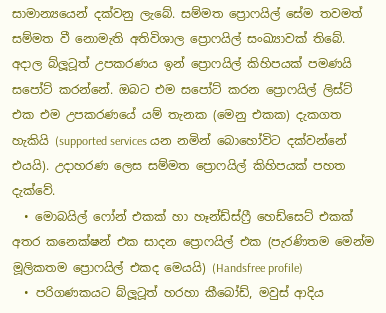සාමාන්‍යයෙන් දක්වනු ලැබේ. සම්මත ප්‍රොෆයිල් සේම තවමත් සම්මත වී නොමැති අතිවිශාල ප්‍රොෆයිල් සංඛ්‍යාවක් තිබේ. අදාල බ්ලූටූත් උපකරණය ඉන් ප්‍රොෆයිල් කිහිපයක් පමණයි සපෝට් කරන්නේ. ඔබට එම සපෝට් කරන ප්‍රොෆයිල් ලිස්ට් එක එම උපකරණයේ යම් තැනක (මෙනු එකක) දැකගත හැකියි (supported services යන නමින් බොහෝවිට දක්වන්නේ එයයි). උදාහරණ ලෙස සම්මත ප්‍රොෆයිල් කිහිපයක් පහත දැක්වේ.
  • මොබයිල් ෆෝන් එකක් හා හෑන්ඩ්ස්ෆ්‍රී හෙඩ්සෙට් එකක් අතර කනෙක්ෂන් එක සාදන ප්‍රොෆයිල් එක (පැරණිතම මෙන්ම මූලිකතම ප්‍රොෆයිල් එකද මෙයයි) (Handsfree profile)
  • පරිගණකයට බ්ලූටූත් හරහා කීබෝඩ්, මවුස් ආදිය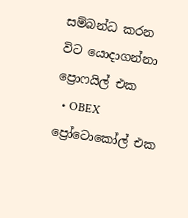සම්බන්ධ කරන විට යොදාගන්නා ප්‍රොෆයිල් එක
  • OBEX ප්‍රෝටොකෝල් එක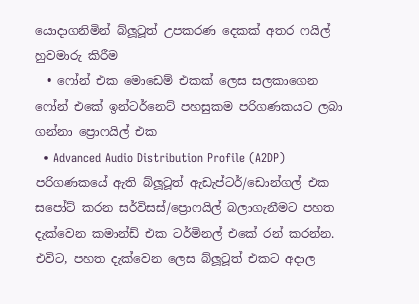යොදාගනිමින් බ්ලූටූත් උපකරණ දෙකක් අතර ෆයිල් හුවමාරු කිරීම
  • ෆෝන් එක මොඩෙම් එකක් ලෙස සලකාගෙන ෆෝන් එකේ ඉන්ටර්නෙට් පහසුකම පරිගණකයට ලබා ගන්නා ප්‍රොෆයිල් එක
  • Advanced Audio Distribution Profile (A2DP)
පරිගණකයේ ඇති බ්ලූටූත් ඇඩැප්ටර්/ඩොන්ගල් එක සපෝට් කරන සර්විසස්/ප්‍රොෆයිල් බලාගැනීමට පහත දැක්වෙන කමාන්ඩ් එක ටර්මිනල් එකේ රන් කරන්න. එවිට, පහත දැක්වෙන ලෙස බ්ලූටූත් එකට අදාල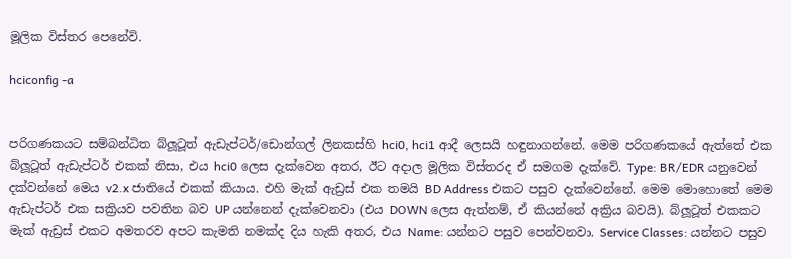මූලික විස්තර පෙනේවි.

hciconfig -a


පරිගණකයට සම්බන්ධිත බ්ලූටූත් ඇඩැප්ටර්/ඩොන්ගල් ලිනකස්හි hci0, hci1 ආදී ලෙසයි හඳුනාගන්නේ. මෙම පරිගණකයේ ඇත්තේ එක බ්ලූටූත් ඇඩැප්ටර් එකක් නිසා, එය hci0 ලෙස දැක්වෙන අතර, ඊට අදාල මූලික විස්තරද ඒ සමගම දැක්වේ. Type: BR/EDR යනුවෙන් දක්වන්නේ මෙය v2.x ජාතියේ එකක් කියාය. එහි මැක් ඇඩ්‍රස් එක තමයි BD Address එකට පසුව දැක්වෙන්නේ. මෙම මොහොතේ මෙම ඇඩැප්ටර් එක සක්‍රියව පවතින බව UP යන්නෙන් දැක්වෙනවා (එය DOWN ලෙස ඇත්නම්, ඒ කියන්නේ අක්‍රිය බවයි). බ්ලූටූත් එකකට මැක් ඇඩ්‍රස් එකට අමතරව අපට කැමති නමක්ද දිය හැකි අතර, එය Name: යන්නට පසුව පෙන්වනවා. Service Classes: යන්නට පසුව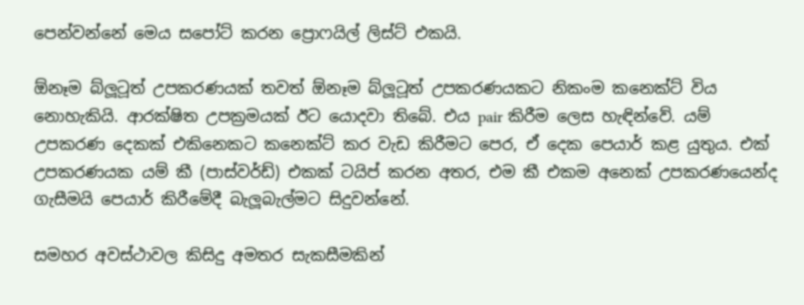පෙන්වන්නේ මෙය සපෝට් කරන ප්‍රොෆයිල් ලිස්ට් එකයි.

ඕනෑම බ්ලූටූත් උපකරණයක් තවත් ඕනෑම බ්ලූටූත් උපකරණයකට නිකංම කනෙක්ට් විය නොහැකියි. ආරක්ෂිත උපක්‍රමයක් ඊට යොදවා තිබේ. එය pair කිරීම ලෙස හැඳින්වේ. යම් උපකරණ දෙකක් එකිනෙකට කනෙක්ට් කර වැඩ කිරීමට පෙර, ඒ දෙක පෙයාර් කළ යුතුය. එක් උපකරණයක යම් කී (පාස්වර්ඩ්) එකක් ටයිප් කරන අතර, එම කී එකම අනෙක් උපකරණයෙන්ද ගැසීමයි පෙයාර් කිරීමේදී බැලූබැල්මට සිදුවන්නේ.

සමහර අවස්ථාවල කිසිදු අමතර සැකසීමකින්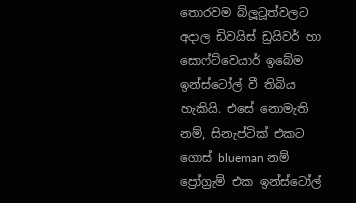තොරවම බ්ලූටූත්වලට අදාල ඩිවයිස් ඩ්‍රයිවර් හා සොෆ්ට්වෙයාර් ඉබේම ඉන්ස්ටෝල් වී තිබිය හැකියි. එසේ නොමැති නම්, සිනැප්ටික් එකට ගොස් blueman නම් ප්‍රෝග්‍රැම් එක ඉන්ස්ටෝල්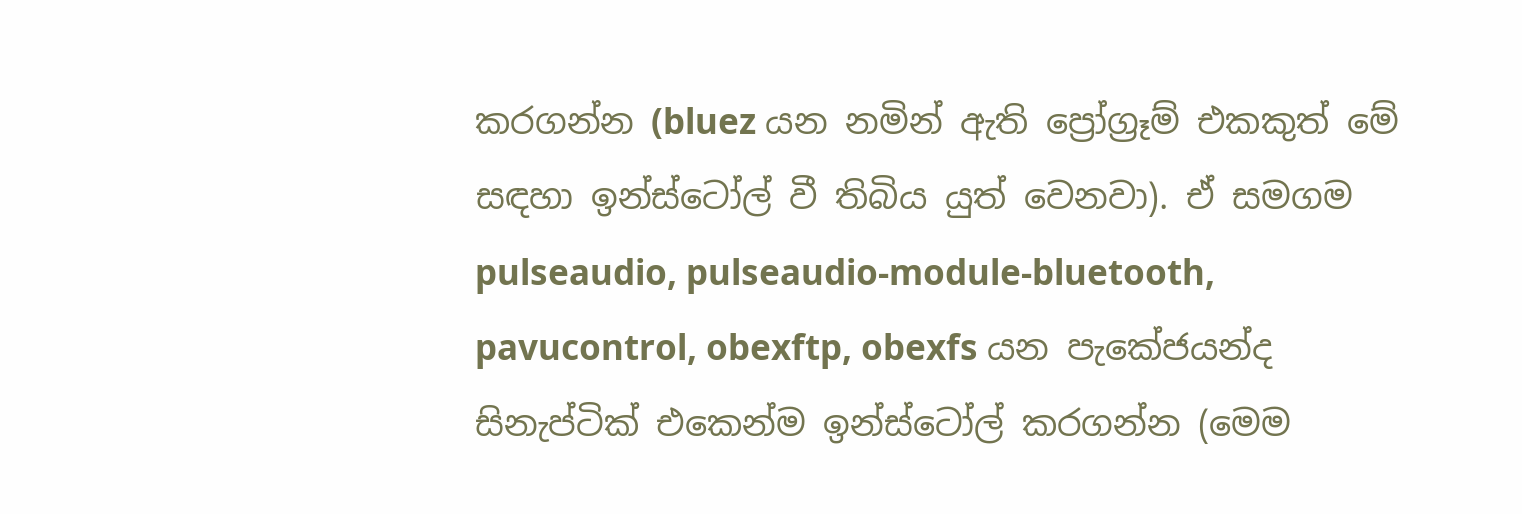කරගන්න (bluez යන නමින් ඇති ප්‍රෝග්‍රෑම් එකකුත් මේ සඳහා ඉන්ස්ටෝල් වී තිබිය යුත් වෙනවා). ඒ සමගම pulseaudio, pulseaudio-module-bluetooth, pavucontrol, obexftp, obexfs යන පැකේජයන්ද සිනැප්ටික් එකෙන්ම ඉන්ස්ටෝල් කරගන්න (මෙම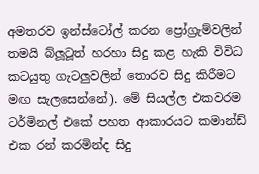අමතරව ඉන්ස්ටෝල් කරන ප්‍රෝග්‍රැම්වලින් තමයි බ්ලූටූත් හරහා සිදු කළ හැකි විවිධ කටයුතු ගැටලුවලින් තොරව සිදු කිරීමට මඟ සැලසෙන්නේ). මේ සියල්ල එකවරම ටර්මිනල් එකේ පහත ආකාරයට කමාන්ඩ් එක රන් කරමින්ද සිදු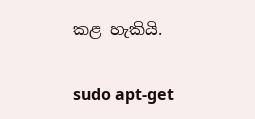කළ හැකියි.

sudo apt-get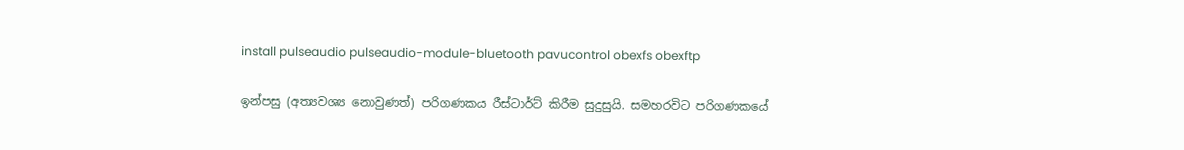install pulseaudio pulseaudio-module-bluetooth pavucontrol obexfs obexftp

ඉන්පසු (අත්‍යවශ්‍ය නොවුණත්) පරිගණකය රීස්ටාර්ට් කිරීම සුදුසුයි. සමහරවිට පරිගණකයේ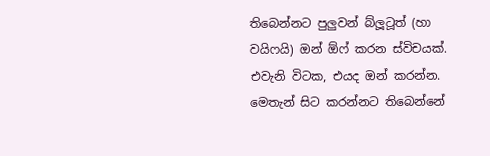තිබෙන්නට පුලුවන් බ්ලූටූත් (හා වයිෆයි) ඔන් ඕෆ් කරන ස්විචයක්. එවැනි විටක, එයද ඔන් කරන්න. මෙතැන් සිට කරන්නට තිබෙන්නේ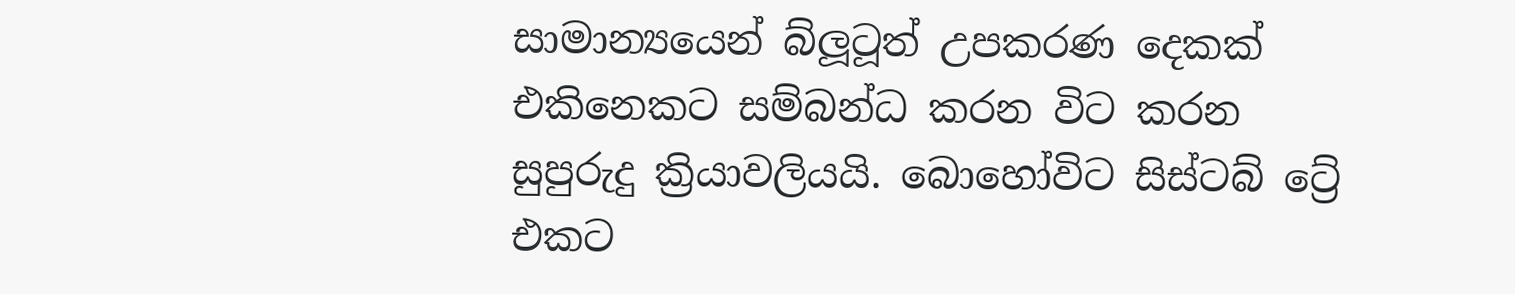සාමාන්‍යයෙන් බ්ලූටූත් උපකරණ දෙකක් එකිනෙකට සම්බන්ධ කරන විට කරන සුපුරුදු ක්‍රියාවලියයි. බොහෝවිට සිස්ටබ් ට්‍රේ එකට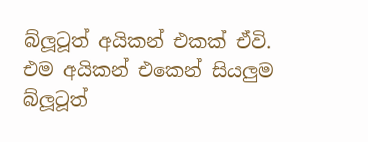බ්ලූටූත් අයිකන් එකක් ඒවි. එම අයිකන් එකෙන් සියලුම බ්ලූටූත්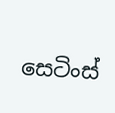සෙටිංස්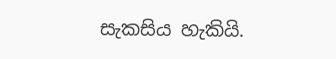සැකසිය හැකියි.